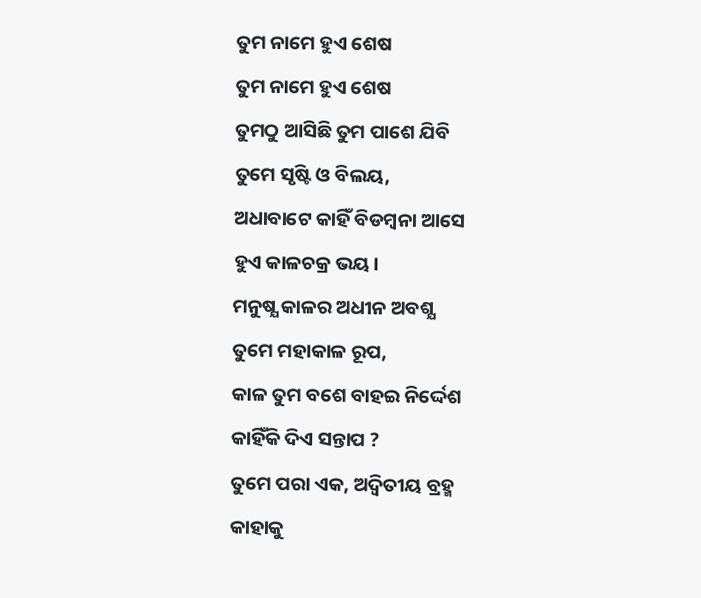ତୁମ ନାମେ ହୁଏ ଶେଷ
ତୁମ ନାମେ ହୁଏ ଶେଷ
ତୁମଠୁ ଆସିଛି ତୁମ ପାଶେ ଯିବି
ତୁମେ ସୃଷ୍ଟି ଓ ବିଲୟ,
ଅଧାବାଟେ କାହିଁ ବିଡମ୍ବନା ଆସେ
ହୁଏ କାଳଚକ୍ର ଭୟ।
ମନୁଷ୍ଯ କାଳର ଅଧୀନ ଅବଶ୍ଯ
ତୁମେ ମହାକାଳ ରୂପ,
କାଳ ତୁମ ବଶେ ବାହଇ ନିର୍ଦ୍ଦେଶ
କାହିଁକି ଦିଏ ସନ୍ତାପ ?
ତୁମେ ପରା ଏକ, ଅଦ୍ବିତୀୟ ବ୍ରହ୍ମ
କାହାକୁ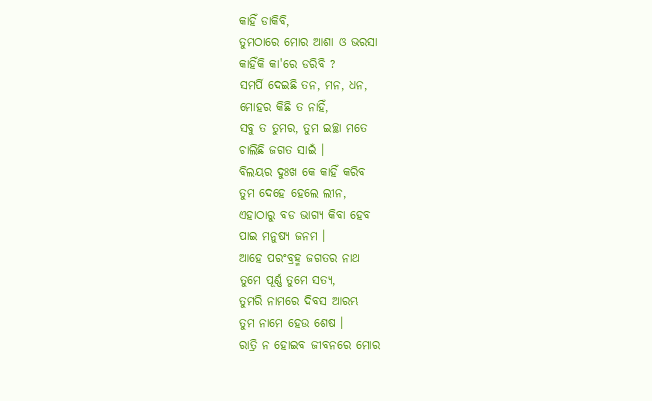କାହିଁ ଡାକିବି,
ତୁମଠାରେ ମୋର ଆଶା ଓ ଭରସା
କାହିଁକି କା'ରେ ଡରିବି ?
ସମର୍ପି ଦେଇଛି ତନ, ମନ, ଧନ,
ମୋହର କିଛି ତ ନାହିଁ,
ସବୁ ତ ତୁମର, ତୁମ ଇଚ୍ଛା ମତେ
ଚାଲିଛି ଜଗତ ସାଇଁ ।
ବିଲୟର ଦୁଃଖ କେ କାହିଁ କରିବ
ତୁମ ଦେହେ ହେଲେ ଲୀନ,
ଏହାଠାରୁ ବଡ ଭାଗ୍ଯ କିବା ହେବ
ପାଇ ମନୁଷ୍ଯ ଜନମ ।
ଆହେ ପରଂବ୍ରହ୍ମ ଜଗତର ନାଥ
ତୁମେ ପୂର୍ଣ୍ଣ ତୁମେ ସତ୍ଯ,
ତୁମରି ନାମରେ ଦିବସ ଆରମ୍ଭ
ତୁମ ନାମେ ହେଉ ଶେଷ ।
ରାତ୍ରି ନ ହୋଇବ ଜୀବନରେ ମୋର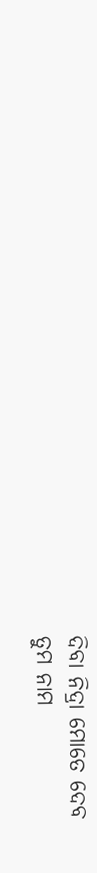ଦିବା ନିଦ୍ରା ମୋତେ ଦେବ
ତୁମ ନାମ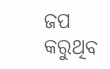ଜପ କରୁଥିବ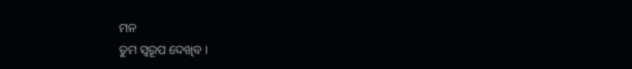ମନ
ତୁମ ସ୍ବରୂପ ଦେଖିବ ।